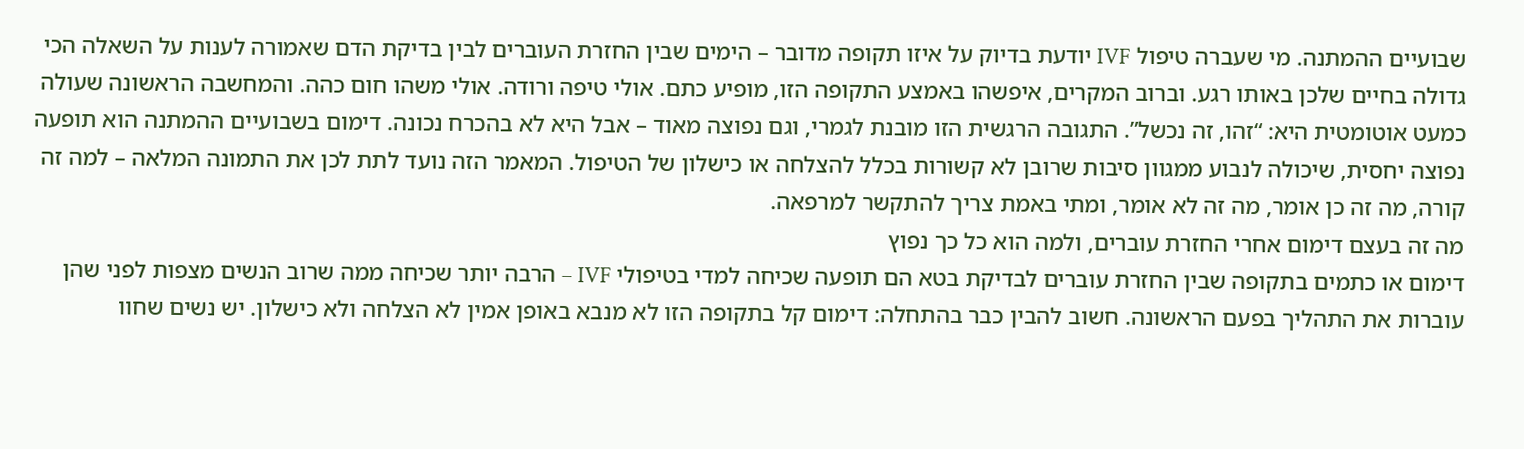שבועיים ההמתנה. מי שעברה טיפול IVF יודעת בדיוק על איזו תקופה מדובר – הימים שבין החזרת העוברים לבין בדיקת הדם שאמורה לענות על השאלה הכי גדולה בחיים שלכן באותו רגע. וברוב המקרים, איפשהו באמצע התקופה הזו, מופיע כתם. אולי טיפה ורודה. אולי משהו חום כהה. והמחשבה הראשונה שעולה כמעט אוטומטית היא: “זהו, זה נכשל”. התגובה הרגשית הזו מובנת לגמרי, וגם נפוצה מאוד – אבל היא לא בהכרח נכונה. דימום בשבועיים ההמתנה הוא תופעה נפוצה יחסית, שיכולה לנבוע ממגוון סיבות שרובן לא קשורות בכלל להצלחה או כישלון של הטיפול. המאמר הזה נועד לתת לכן את התמונה המלאה – למה זה קורה, מה זה כן אומר, מה זה לא אומר, ומתי באמת צריך להתקשר למרפאה.
מה זה בעצם דימום אחרי החזרת עוברים, ולמה הוא כל כך נפוץ
דימום או כתמים בתקופה שבין החזרת עוברים לבדיקת בטא הם תופעה שכיחה למדי בטיפולי IVF – הרבה יותר שכיחה ממה שרוב הנשים מצפות לפני שהן עוברות את התהליך בפעם הראשונה. חשוב להבין כבר בהתחלה: דימום קל בתקופה הזו לא מנבא באופן אמין לא הצלחה ולא כישלון. יש נשים שחוו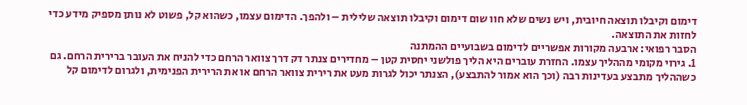דימום וקיבלו תוצאה חיובית, ויש נשים שלא חוו שום דימום וקיבלו תוצאה שלילית – ולהפך. הדימום עצמו, כשהוא קל, פשוט לא נותן מספיק מידע כדי לחזות את התוצאה.
הסבר רפואי: ארבעה מקורות אפשריים לדימום בשבועיים ההמתנה
1. גירוי מקומי מההליך עצמו. החזרת עוברים היא הליך פולשני יחסית קטן – מחדירים צנתר דק דרך צוואר הרחם כדי להניח את העובר ברירית הרחם. גם כשההליך מתבצע בעדינות רבה (וכך הוא אמור להתבצע), הצנתר יכול לגרות מעט את רירית צוואר הרחם או את הרירית הפנימית, ולגרום לדימום קל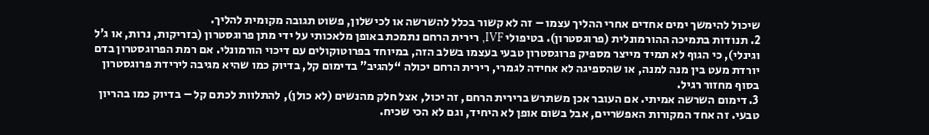שיכול להימשך ימים אחדים אחרי ההליך עצמו – זה לא קשור בכלל להשרשה או לכישלון, פשוט תגובה מקומית להליך.
2. תנודות בתמיכה ההורמונלית (פרוגסטרון). בטיפולי IVF, רירית הרחם נתמכת באופן מלאכותי על ידי מתן פרוגסטרון (בזריקות, נרות, או ג’ל וגינלי), כי הגוף לא תמיד מייצר מספיק פרוגסטרון טבעי בעצמו בשלב הזה, במיוחד בפרוטוקולים עם דיכוי הורמונלי. אם רמת הפרוגסטרון בדם יורדת מעט בין מנה למנה, או שהספיגה לא אחידה לגמרי, רירית הרחם יכולה “להגיב” בדימום קל, בדיוק כמו שהיא מגיבה לירידת פרוגסטרון בסוף מחזור רגיל.
3. דימום השרשה אמיתי. אם העובר אכן משתרש ברירית הרחם, זה יכול, אצל חלק מהנשים (לא כולן), להתלוות לכתם קל – בדיוק כמו בהריון טבעי. זה אחד המקורות האפשריים, אבל בשום אופן לא היחיד, וגם לא הכי שכיח.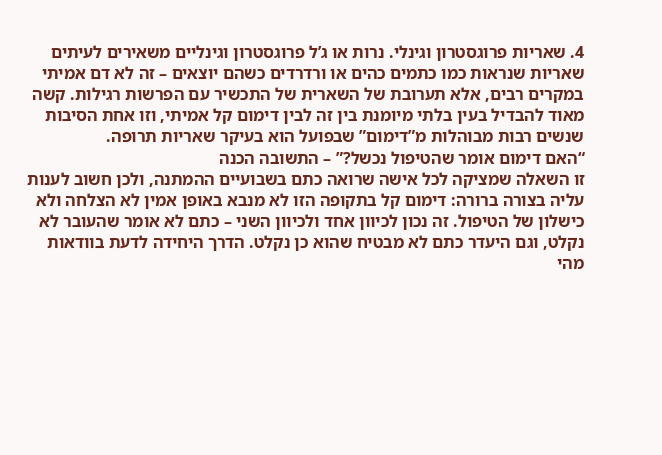4. שאריות פרוגסטרון וגינלי. נרות או ג’ל פרוגסטרון וגינליים משאירים לעיתים שאריות שנראות כמו כתמים כהים או ורדרדים כשהם יוצאים – זה לא דם אמיתי במקרים רבים, אלא תערובת של השארית של התכשיר עם הפרשות רגילות. קשה מאוד להבדיל בעין בלתי מיומנת בין זה לבין דימום קל אמיתי, וזו אחת הסיבות שנשים רבות מבוהלות מ”דימום” שבפועל הוא בעיקר שאריות תרופה.
“האם דימום אומר שהטיפול נכשל?” – התשובה הכנה
זו השאלה שמציקה לכל אישה שרואה כתם בשבועיים ההמתנה, ולכן חשוב לענות עליה בצורה ברורה: דימום קל בתקופה הזו לא מנבא באופן אמין לא הצלחה ולא כישלון של הטיפול. זה נכון לכיוון אחד ולכיוון השני – כתם לא אומר שהעובר לא נקלט, וגם היעדר כתם לא מבטיח שהוא כן נקלט. הדרך היחידה לדעת בוודאות מהי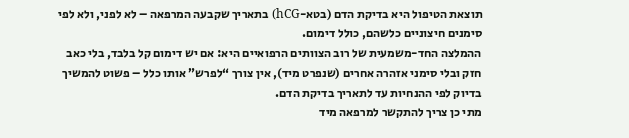תוצאת הטיפול היא בדיקת הדם (בטא-hCG) בתאריך שקבעה המרפאה – לא לפני, ולא לפי סימנים חיצוניים כלשהם, כולל דימום.
ההמלצה החד-משמעית של רוב הצוותים הרפואיים היא: אם יש דימום קל בלבד, בלי כאב חזק ובלי סימני אזהרה אחרים (שנפרט מיד), אין צורך “לפרש” אותו כלל – פשוט להמשיך בדיוק לפי ההנחיות עד לתאריך בדיקת הדם.
מתי כן צריך להתקשר למרפאה מיד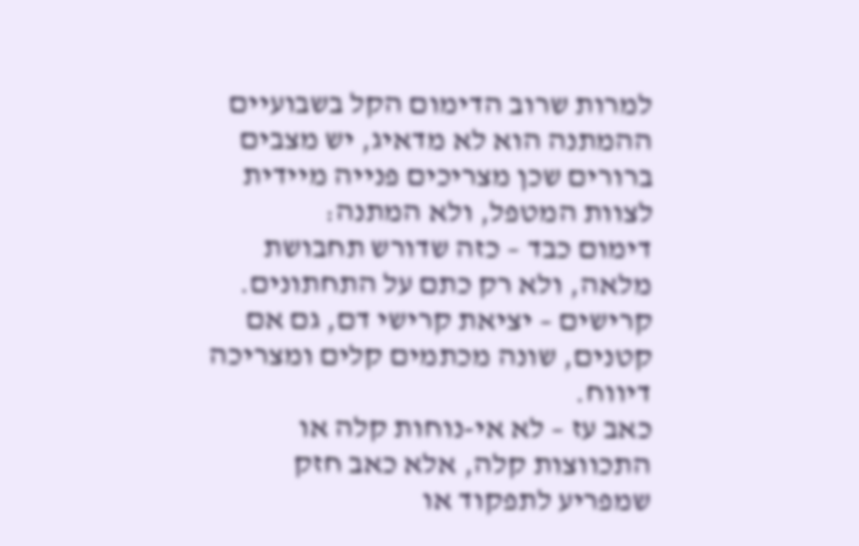למרות שרוב הדימום הקל בשבועיים ההמתנה הוא לא מדאיג, יש מצבים ברורים שכן מצריכים פנייה מיידית לצוות המטפל, ולא המתנה:
דימום כבד – כזה שדורש תחבושת מלאה, ולא רק כתם על התחתונים.
קרישים – יציאת קרישי דם, גם אם קטנים, שונה מכתמים קלים ומצריכה דיווח.
כאב עז – לא אי-נוחות קלה או התכווצות קלה, אלא כאב חזק שמפריע לתפקוד או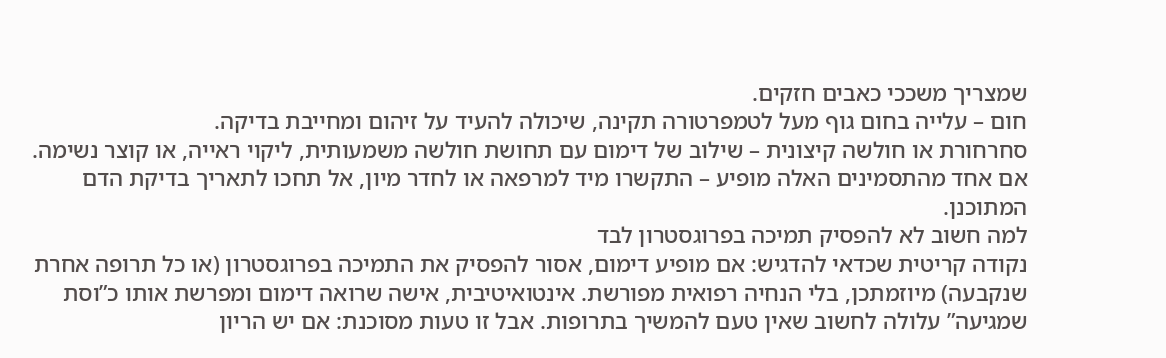שמצריך משככי כאבים חזקים.
חום – עלייה בחום גוף מעל לטמפרטורה תקינה, שיכולה להעיד על זיהום ומחייבת בדיקה.
סחרחורת או חולשה קיצונית – שילוב של דימום עם תחושת חולשה משמעותית, ליקוי ראייה, או קוצר נשימה.
אם אחד מהתסמינים האלה מופיע – התקשרו מיד למרפאה או לחדר מיון, אל תחכו לתאריך בדיקת הדם המתוכנן.
למה חשוב לא להפסיק תמיכה בפרוגסטרון לבד
נקודה קריטית שכדאי להדגיש: אם מופיע דימום, אסור להפסיק את התמיכה בפרוגסטרון (או כל תרופה אחרת שנקבעה) מיוזמתכן, בלי הנחיה רפואית מפורשת. אינטואיטיבית, אישה שרואה דימום ומפרשת אותו כ”וסת שמגיעה” עלולה לחשוב שאין טעם להמשיך בתרופות. אבל זו טעות מסוכנת: אם יש הריון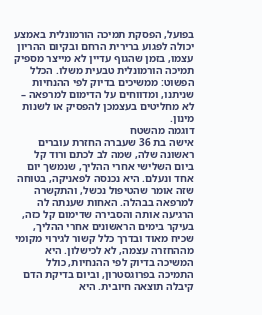בפועל, הפסקת תמיכה הורמונלית באמצע יכולה לפגוע ברירית הרחם ובקיום ההריון עצמו, בזמן שהגוף עדיין לא מייצר מספיק תמיכה הורמונלית טבעית משלו. הכלל הפשוט: ממשיכים בדיוק לפי ההנחיות שניתנו, ומדווחים על הדימום למרפאה – לא מחליטים בעצמכן להפסיק או לשנות מינון.
דוגמה מהשטח
אישה בת 36 שעברה החזרת עוברים ראשונה שלה, שמה לב לכתם ורוד קל ביום השלישי אחרי ההליך, שנמשך יום אחד ונעלם. היא נכנסה לפאניקה, בטוחה שזה אומר שהטיפול נכשל, והתקשרה למרפאה בבהלה. האחות שענתה לה הרגיעה אותה והסבירה שדימום קל כזה, בעיקר בימים הראשונים אחרי ההליך, שכיח מאוד ובדרך כלל קשור לגירוי מקומי מההחזרה עצמה, לא לכישלון. היא המשיכה בדיוק לפי ההנחיות, כולל התמיכה בפרוגסטרון, וביום בדיקת הדם קיבלה תוצאה חיובית. היא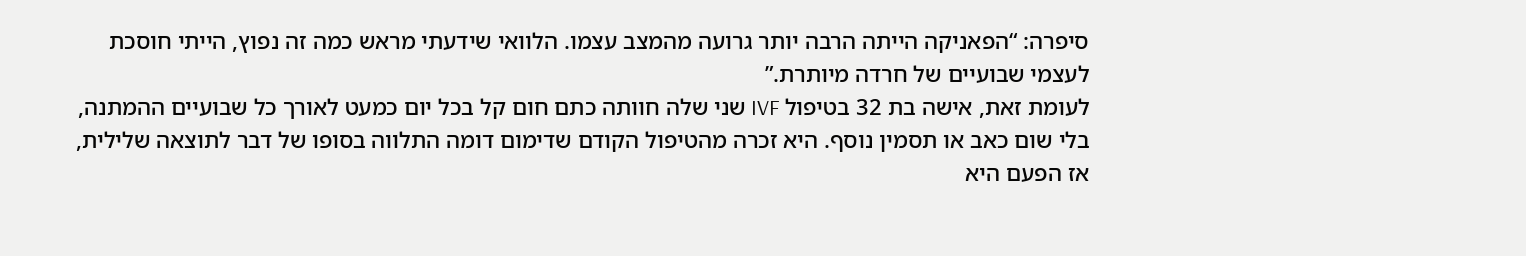סיפרה: “הפאניקה הייתה הרבה יותר גרועה מהמצב עצמו. הלוואי שידעתי מראש כמה זה נפוץ, הייתי חוסכת לעצמי שבועיים של חרדה מיותרת.”
לעומת זאת, אישה בת 32 בטיפול IVF שני שלה חוותה כתם חום קל בכל יום כמעט לאורך כל שבועיים ההמתנה, בלי שום כאב או תסמין נוסף. היא זכרה מהטיפול הקודם שדימום דומה התלווה בסופו של דבר לתוצאה שלילית, אז הפעם היא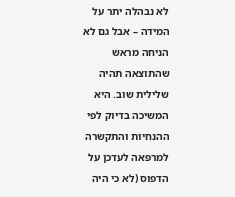לא נבהלה יתר על המידה – אבל גם לא הניחה מראש שהתוצאה תהיה שלילית שוב. היא המשיכה בדיוק לפי ההנחיות והתקשרה למרפאה לעדכן על הדפוס (לא כי היה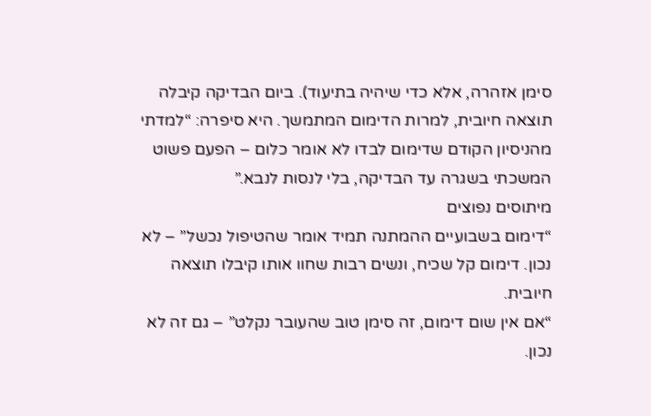סימן אזהרה, אלא כדי שיהיה בתיעוד). ביום הבדיקה קיבלה תוצאה חיובית, למרות הדימום המתמשך. היא סיפרה: “למדתי מהניסיון הקודם שדימום לבדו לא אומר כלום – הפעם פשוט המשכתי בשגרה עד הבדיקה, בלי לנסות לנבא.”
מיתוסים נפוצים
“דימום בשבועיים ההמתנה תמיד אומר שהטיפול נכשל” – לא נכון. דימום קל שכיח, ונשים רבות שחוו אותו קיבלו תוצאה חיובית.
“אם אין שום דימום, זה סימן טוב שהעובר נקלט” – גם זה לא נכון.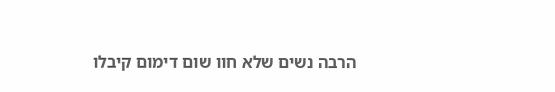הרבה נשים שלא חוו שום דימום קיבלו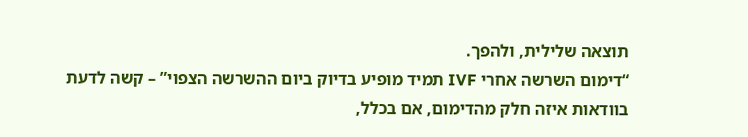תוצאה שלילית, ולהפך.
“דימום השרשה אחרי IVF תמיד מופיע בדיוק ביום ההשרשה הצפוי” – קשה לדעת בוודאות איזה חלק מהדימום, אם בכלל,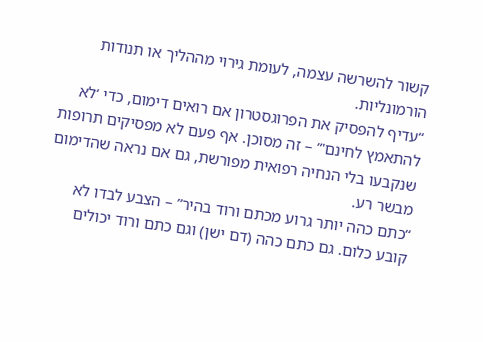קשור להשרשה עצמה, לעומת גירוי מההליך או תנודות הורמונליות.
“עדיף להפסיק את הפרוגסטרון אם רואים דימום, כדי ‘לא להתאמץ לחינם'” – זה מסוכן. אף פעם לא מפסיקים תרופות שנקבעו בלי הנחיה רפואית מפורשת, גם אם נראה שהדימום מבשר רע.
“כתם כהה יותר גרוע מכתם ורוד בהיר” – הצבע לבדו לא קובע כלום. גם כתם כהה (דם ישן) וגם כתם ורוד יכולים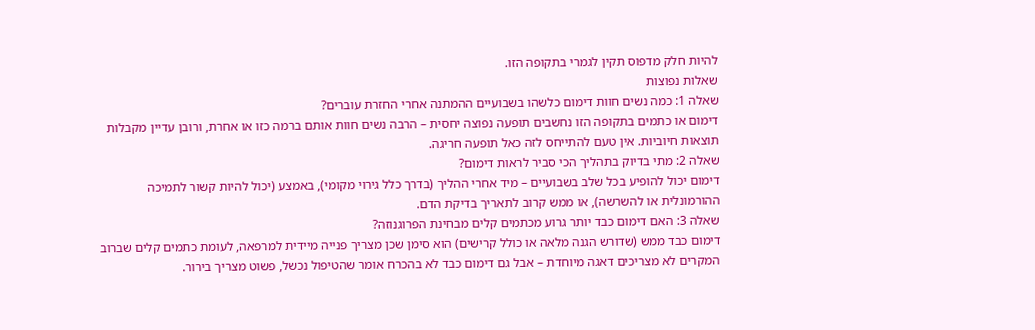להיות חלק מדפוס תקין לגמרי בתקופה הזו.
שאלות נפוצות
שאלה 1: כמה נשים חוות דימום כלשהו בשבועיים ההמתנה אחרי החזרת עוברים?
דימום או כתמים בתקופה הזו נחשבים תופעה נפוצה יחסית – הרבה נשים חוות אותם ברמה כזו או אחרת, ורובן עדיין מקבלות תוצאות חיוביות. אין טעם להתייחס לזה כאל תופעה חריגה.
שאלה 2: מתי בדיוק בתהליך הכי סביר לראות דימום?
דימום יכול להופיע בכל שלב בשבועיים – מיד אחרי ההליך (בדרך כלל גירוי מקומי), באמצע (יכול להיות קשור לתמיכה ההורמונלית או להשרשה), או ממש קרוב לתאריך בדיקת הדם.
שאלה 3: האם דימום כבד יותר גרוע מכתמים קלים מבחינת הפרוגנוזה?
דימום כבד ממש (שדורש הגנה מלאה או כולל קרישים) הוא סימן שכן מצריך פנייה מיידית למרפאה, לעומת כתמים קלים שברוב המקרים לא מצריכים דאגה מיוחדת – אבל גם דימום כבד לא בהכרח אומר שהטיפול נכשל, פשוט מצריך בירור.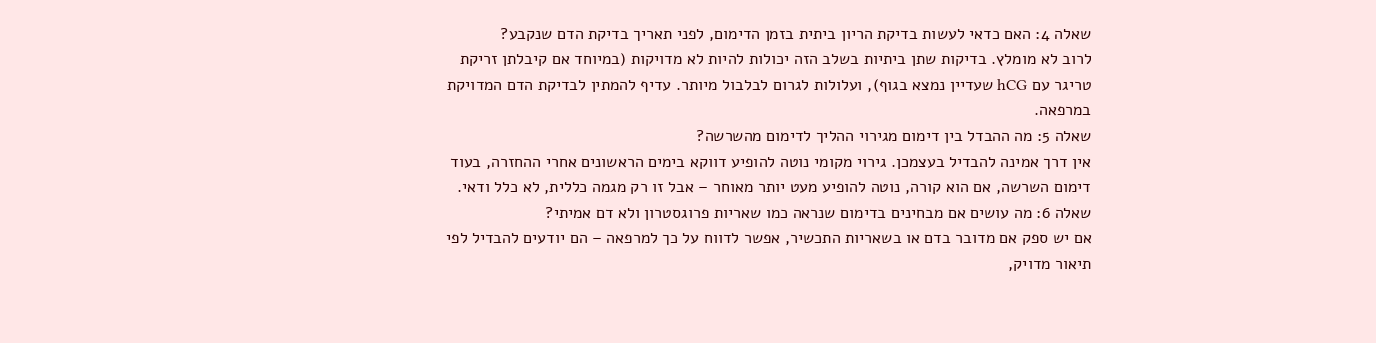שאלה 4: האם כדאי לעשות בדיקת הריון ביתית בזמן הדימום, לפני תאריך בדיקת הדם שנקבע?
לרוב לא מומלץ. בדיקות שתן ביתיות בשלב הזה יכולות להיות לא מדויקות (במיוחד אם קיבלתן זריקת טריגר עם hCG שעדיין נמצא בגוף), ועלולות לגרום לבלבול מיותר. עדיף להמתין לבדיקת הדם המדויקת במרפאה.
שאלה 5: מה ההבדל בין דימום מגירוי ההליך לדימום מהשרשה?
אין דרך אמינה להבדיל בעצמכן. גירוי מקומי נוטה להופיע דווקא בימים הראשונים אחרי ההחזרה, בעוד דימום השרשה, אם הוא קורה, נוטה להופיע מעט יותר מאוחר – אבל זו רק מגמה כללית, לא כלל ודאי.
שאלה 6: מה עושים אם מבחינים בדימום שנראה כמו שאריות פרוגסטרון ולא דם אמיתי?
אם יש ספק אם מדובר בדם או בשאריות התכשיר, אפשר לדווח על כך למרפאה – הם יודעים להבדיל לפי תיאור מדויק,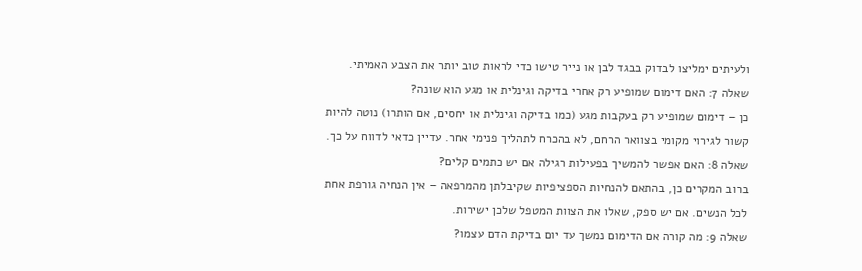ולעיתים ימליצו לבדוק בבגד לבן או נייר טישו כדי לראות טוב יותר את הצבע האמיתי.
שאלה 7: האם דימום שמופיע רק אחרי בדיקה וגינלית או מגע הוא שונה?
כן – דימום שמופיע רק בעקבות מגע (כמו בדיקה וגינלית או יחסים, אם הותרו) נוטה להיות קשור לגירוי מקומי בצוואר הרחם, לא בהכרח לתהליך פנימי אחר. עדיין כדאי לדווח על כך.
שאלה 8: האם אפשר להמשיך בפעילות רגילה אם יש כתמים קלים?
ברוב המקרים כן, בהתאם להנחיות הספציפיות שקיבלתן מהמרפאה – אין הנחיה גורפת אחת לכל הנשים. אם יש ספק, שאלו את הצוות המטפל שלכן ישירות.
שאלה 9: מה קורה אם הדימום נמשך עד יום בדיקת הדם עצמו?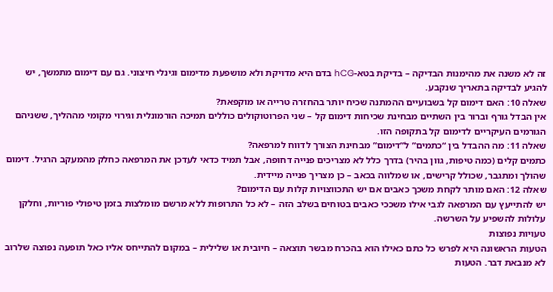זה לא משנה את מהימנות הבדיקה – בדיקת בטא-hCG בדם היא מדויקת ולא מושפעת מדימום וגינלי חיצוני. גם עם דימום מתמשך, יש להגיע לבדיקה בתאריך שנקבע.
שאלה 10: האם דימום קל בשבועיים ההמתנה שכיח יותר בהחזרה טרייה או מוקפאת?
אין הבדל גורף וברור בין השתיים מבחינת שכיחות דימום קל – שני הפרוטוקולים כוללים תמיכה הורמונלית וגירוי מקומי מההליך, ששניהם הגורמים העיקריים לדימום קל בתקופה הזו.
שאלה 11: מה ההבדל בין “כתמים” ל”דימום” מבחינת הצורך לדווח למרפאה?
כתמים קלים (כמה טיפות, גוון בהיר) בדרך כלל לא מצריכים פנייה דחופה, אבל תמיד כדאי לעדכן את המרפאה כחלק מהמעקב הרגיל. דימום שהולך ומתגבר, שכולל קרישים, או שמלווה בכאב – כן מצריך פנייה מיידית.
שאלה 12: האם מותר לקחת משכך כאבים אם יש התכווצויות קלות עם הדימום?
יש להתייעץ עם המרפאה לגבי אילו משככי כאבים בטוחים בשלב הזה – לא כל התרופות ללא מרשם מומלצות בזמן טיפולי פוריות, וחלקן עלולות להשפיע על השרשה.
טעויות נפוצות
הטעות הראשונה היא לפרש כל כתם כאילו הוא בהכרח מבשר תוצאה – חיובית או שלילית – במקום להתייחס אליו כאל תופעה נפוצה שלרוב לא מנבאת דבר. הטעות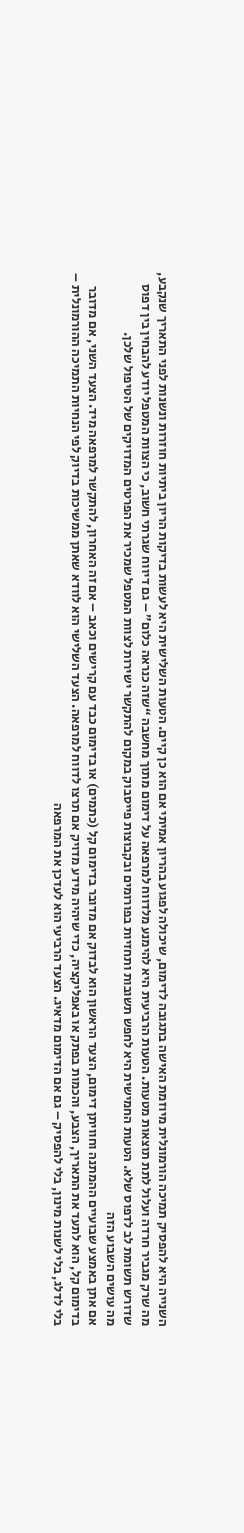השנייה היא להפסיק תמיכה הורמונלית מיוזמת האישה בתגובה לדימום, שיכולה לפגוע בהריון אמיתי אם הוא כן קיים. הטעות השלישית היא לעשות בדיקות הריון ביתיות חוזרות ונשנות לפני התאריך שנקבע, מה שרק מגביר חרדה ועלול לתת תוצאות מטעות. הטעות הרביעית היא להימנע מלדווח למרפאה על דימום מתוך מחשבה “שזה כנראה כלום” – גם דיווח שגרתי חשוב, כי הצוות המטפל יודע להבחין בין דפוס שדורש תשומת לב לדפוס שלא. הטעות החמישית היא לחפש תשובות ותחזיות בפורומים ובקבוצות פייסבוק במקום להתקשר ישירות לצוות המטפל שמכיר את הפרטים המדויקים של הטיפול שלכן.
מה עושים השבוע הזה
אם אתן באמצע שבועיים ההמתנה וחוויתן דימום, הצעד הראשון הוא לבדוק אם מדובר בדימום קל (כתמים) או בדימום כבד עם קרישים וכאב – אם זה האחרון, להתקשר למרפאה מיד. הצעד השני, אם מדובר בדימום קל, הוא לתעד את התאריך, הצבע, והכמות בפתק או באפליקציה, כדי שיהיה מידע מדויק אם תרצו לדווח למרפאה. הצעד השלישי הוא לוודא שאתן ממשיכות בדיוק לפי הנחיות התמיכה ההורמונלית – בלי לדלג, בלי לשנות מינון, בלי להפסיק – גם אם הדימום מדאיג. הצעד הרביעי הוא לעדכן את המרפאה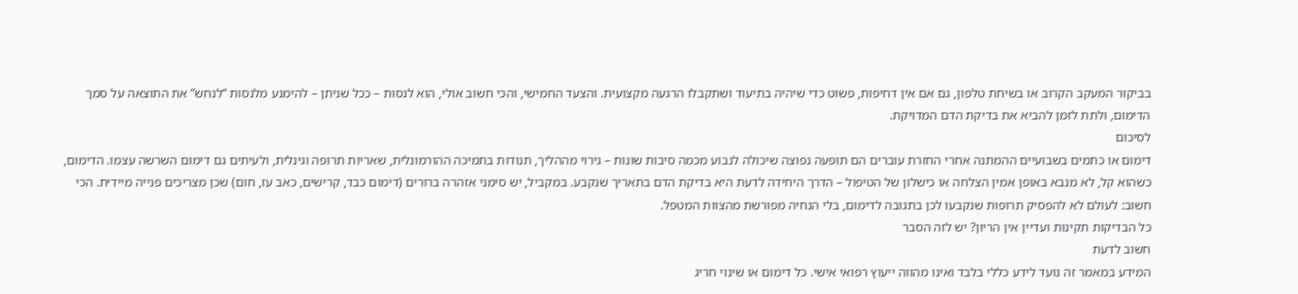בביקור המעקב הקרוב או בשיחת טלפון, גם אם אין דחיפות, פשוט כדי שיהיה בתיעוד ושתקבלו הרגעה מקצועית. והצעד החמישי, והכי חשוב אולי, הוא לנסות – ככל שניתן – להימנע מלנסות “לנחש” את התוצאה על סמך הדימום, ולתת לזמן להביא את בדיקת הדם המדויקת.
לסיכום
דימום או כתמים בשבועיים ההמתנה אחרי החזרת עוברים הם תופעה נפוצה שיכולה לנבוע מכמה סיבות שונות – גירוי מההליך, תנודות בתמיכה ההורמונלית, שאריות תרופה וגינלית, ולעיתים גם דימום השרשה עצמו. הדימום, כשהוא קל, לא מנבא באופן אמין הצלחה או כישלון של הטיפול – הדרך היחידה לדעת היא בדיקת הדם בתאריך שנקבע. במקביל, יש סימני אזהרה ברורים (דימום כבד, קרישים, כאב עז, חום) שכן מצריכים פנייה מיידית. הכי חשוב: לעולם לא להפסיק תרופות שנקבעו לכן בתגובה לדימום, בלי הנחיה מפורשת מהצוות המטפל.
כל הבדיקות תקינות ועדיין אין הריון? יש לזה הסבר
חשוב לדעת
המידע במאמר זה נועד לידע כללי בלבד ואינו מהווה ייעוץ רפואי אישי. כל דימום או שינוי חריג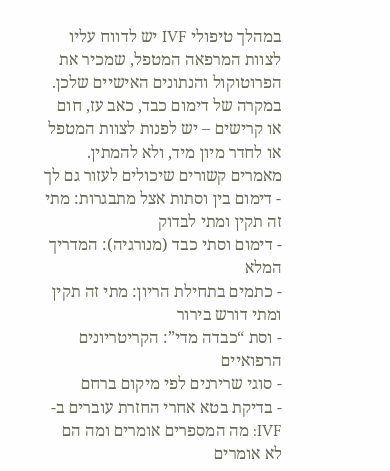במהלך טיפולי IVF יש לדווח עליו לצוות המרפאה המטפל, שמכיר את הפרוטוקול והנתונים האישיים שלכן. במקרה של דימום כבד, כאב עז, חום או קרישים – יש לפנות לצוות המטפל או לחדר מיון מיד, ולא להמתין.
מאמרים קשורים שיכולים לעזור גם לך
- דימום בין וסתות אצל מתבגרות: מתי זה תקין ומתי לבדוק
- דימום וסתי כבד (מנורגיה): המדריך המלא
- כתמים בתחילת הריון: מתי זה תקין ומתי דורש בירור
- וסת “כבדה מדי”: הקריטריונים הרפואיים
- סוגי שרירנים לפי מיקום ברחם
- בדיקת בטא אחרי החזרת עוברים ב-IVF: מה המספרים אומרים ומה הם לא אומרים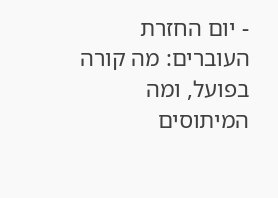- יום החזרת העוברים: מה קורה בפועל, ומה המיתוסים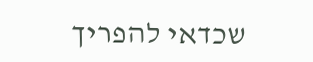שכדאי להפריך